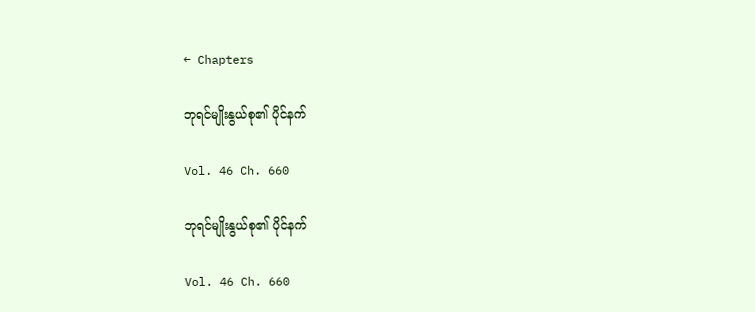← Chapters

ဘုရင်မျိုးနွယ်စု၏ ပိုင်နက်

Vol. 46 Ch. 660

ဘုရင်မျိုးနွယ်စု၏ ပိုင်နက်

Vol. 46 Ch. 660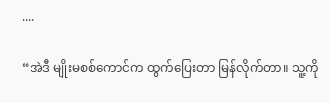....

“အဲဒီ မျိုးမစစ်ကောင်က ထွက်ပြေးတာ မြန်လိုက်တာ။ သူ့ကို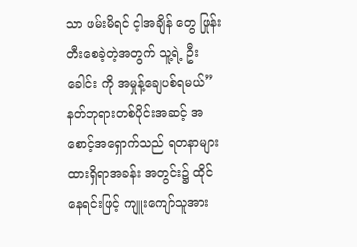သာ ဖမ်းမိရင် င့ါအချိန် တွေ ဖြုန်းတီးစေခဲ့တဲ့အတွက် သူ့ရဲ့ ဦးခေါင်း ကို အမှုန့်ချေပစ်ရမယ်” နတ်ဘုရားတစ်ပိုင်းအဆင့် အစောင့်အရှောက်သည် ရတနာများ ထားရှိရာအခန်း အတွင်း၌ ထိုင်နေရင်းဖြင့် ကျူးကျော်သူအား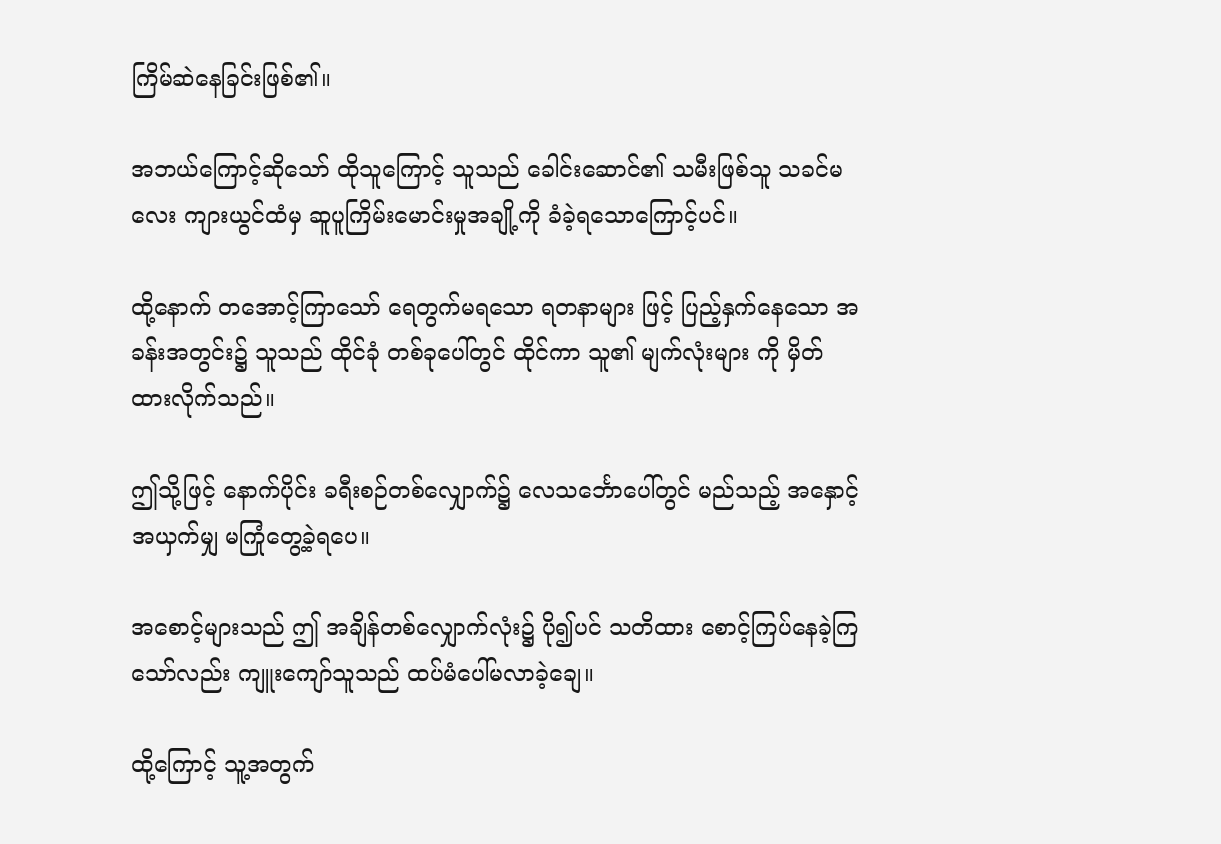ကြိမ်ဆဲနေခြင်းဖြစ်၏။

အဘယ်ကြောင့်ဆိုသော် ထိုသူကြောင့် သူသည် ခေါင်းဆောင်၏ သမီးဖြစ်သူ သခင်မလေး ကျားယွင်ထံမှ ဆူပူကြိမ်းမောင်းမှုအချို့ကို ခံခဲ့ရသောကြောင့်ပင်။

ထို့နောက် တအောင့်ကြာသော် ရေတွက်မရသော ရတနာများ ဖြင့် ပြည့်နှက်နေသော အခန်းအတွင်း၌ သူသည် ထိုင်ခုံ တစ်ခုပေါ်တွင် ထိုင်ကာ သူ၏ မျက်လုံးများ ကို မှိတ်ထားလိုက်သည်။

ဤသို့ဖြင့် နောက်ပိုင်း ခရီးစဉ်တစ်လျှောက်၌ လေသင်္ဘောပေါ်တွင် မည်သည့် အနှောင့်အယှက်မျှ မကြုံတွေ့ခဲ့ရပေ။

အစောင့်များသည် ဤ အချိန်တစ်လျှောက်လုံး၌ ပို၍ပင် သတိထား စောင့်ကြပ်နေခဲ့ကြသော်လည်း ကျူးကျော်သူသည် ထပ်မံပေါ်မလာခဲ့ချေ။

ထို့ကြောင့် သူ့အတွက်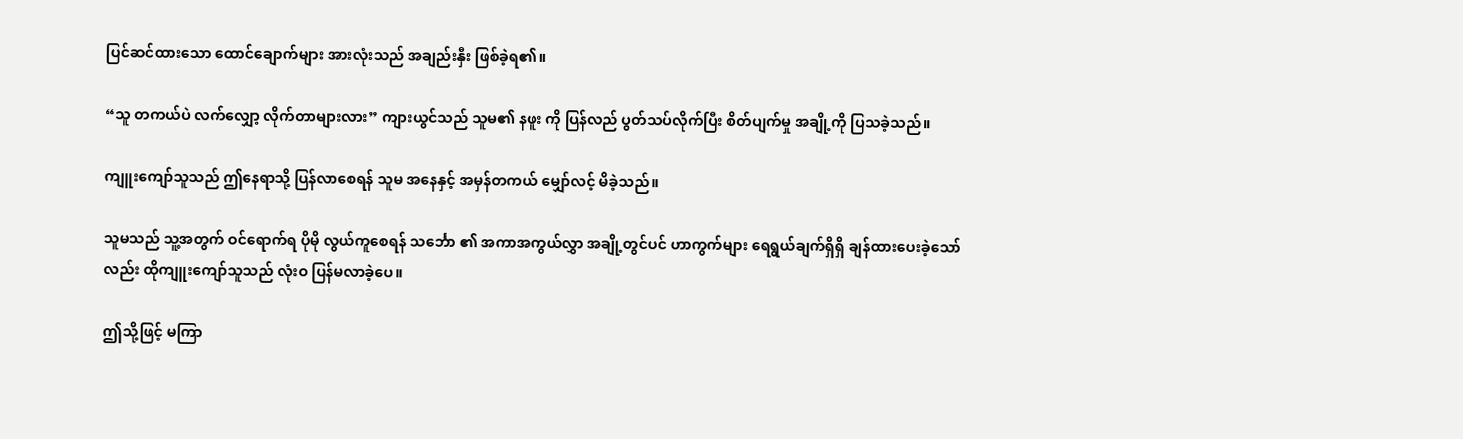ပြင်ဆင်ထားသော ထောင်ချောက်များ အားလုံးသည် အချည်းနှီး ဖြစ်ခဲ့ရ၏။

“သူ တကယ်ပဲ လက်လျှော့ လိုက်တာများလား” ကျားယွင်သည် သူမ၏ နဖူး ကို ပြန်လည် ပွတ်သပ်လိုက်ပြီး စိတ်ပျက်မှု အချို့ကို ပြသခဲ့သည်။

ကျူးကျော်သူသည် ဤနေရာသို့ ပြန်လာစေရန် သူမ အနေနှင့် အမှန်တကယ် မျှော်လင့် မိခဲ့သည်။

သူမသည် သူ့အတွက် ဝင်ရောက်ရ ပိုမို လွယ်ကူစေရန် သင်္ဘော ၏ အကာအကွယ်လွှာ အချို့တွင်ပင် ဟာကွက်များ ရေရွယ်ချက်ရှိရှိ ချန်ထားပေးခဲ့သော်လည်း ထိုကျူးကျော်သူသည် လုံးဝ ပြန်မလာခဲ့ပေ။

ဤသို့ဖြင့် မကြာ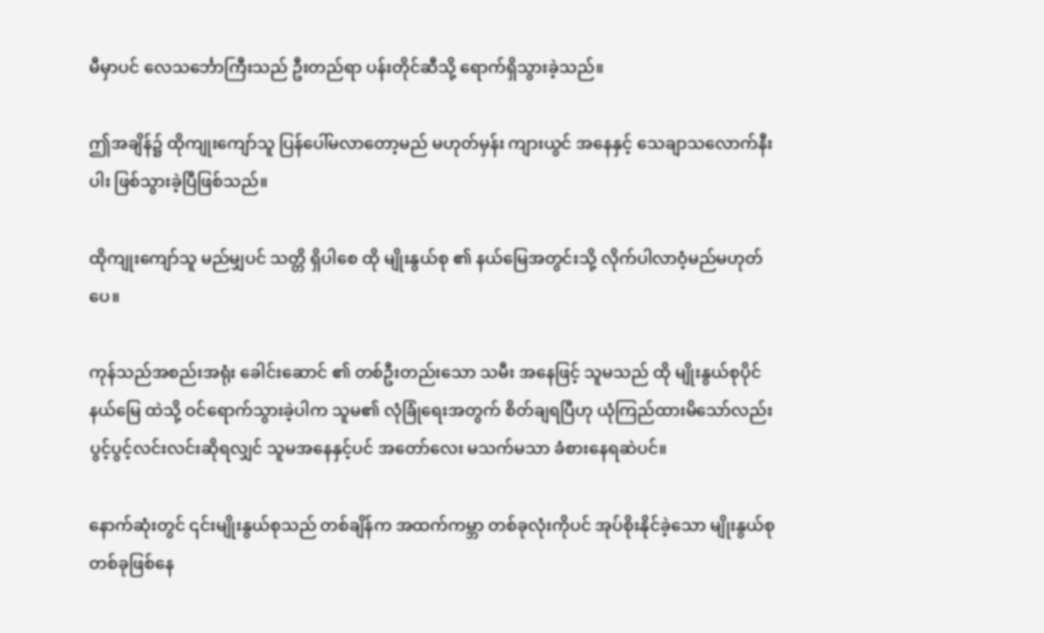မီမှာပင် လေသင်္ဘောကြီးသည် ဦးတည်ရာ ပန်းတိုင်ဆီသို့ ရောက်ရှိသွားခဲ့သည်။

ဤအချိန်၌ ထိုကျုးကျော်သူ ပြန်ပေါ်မလာတော့မည် မဟုတ်မှန်း ကျားယွင် အနေနှင့် သေချာသလောက်နီးပါး ဖြစ်သွားခဲ့ပြီဖြစ်သည်။

ထိုကျုးကျော်သူ မည်မျှပင် သတ္တိ ရှိပါစေ ထို မျိုးနွယ်စု ၏ နယ်မြေအတွင်းသို့ လိုက်ပါလာဝံ့မည်မဟုတ်ပေ။

ကုန်သည်အစည်းအရုံး ခေါင်းဆောင် ၏ တစ်ဦးတည်းသော သမီး အနေဖြင့် သူမသည် ထို မျိုးနွယ်စုပိုင် နယ်မြေ ထဲသို့ ဝင်ရောက်သွားခဲ့ပါက သူမ၏ လုံခြုံရေးအတွက် စိတ်ချရပြီဟု ယုံကြည်ထားမိသော်လည်း ပွင့်ပွင့်လင်းလင်းဆိုရလျှင် သူမအနေနှင့်ပင် အတော်လေး မသက်မသာ ခံစားနေရဆဲပင်။

နောက်ဆုံးတွင် ၎င်းမျိုးနွယ်စုသည် တစ်ချိန်က အထက်ကမ္ဘာ တစ်ခုလုံးကိုပင် အုပ်စိုးနိုင်ခဲ့သော မျိုးနွယ်စုတစ်ခုဖြစ်နေ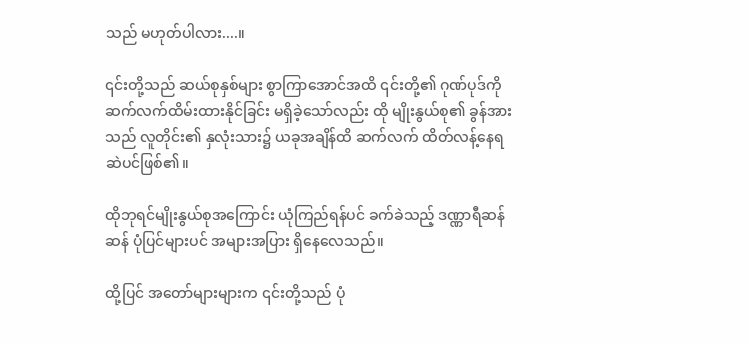သည် မဟုတ်ပါလား....။

၎င်းတို့သည် ဆယ်စုနှစ်များ စွာကြာအောင်အထိ ၎င်းတို့၏ ဂုဏ်ပုဒ်ကို ဆက်လက်ထိမ်းထားနိုင်ခြင်း မရှိခဲ့သော်လည်း ထို မျိုးနွယ်စု၏ ခွန်အားသည် လူတိုင်း၏ နှလုံးသား၌ ယခုအချိန်ထိ ဆက်လက် ထိတ်လန့်နေရဆဲပင်ဖြစ်၏။

ထိုဘုရင်မျိုးနွယ်စုအကြောင်း ယုံကြည်ရန်ပင် ခက်ခဲသည့် ဒဏ္ဏာရီဆန်ဆန် ပုံပြင်များပင် အများအပြား ရှိနေလေသည်။

ထို့ပြင် အတော်များများက ၎င်းတို့သည် ပုံ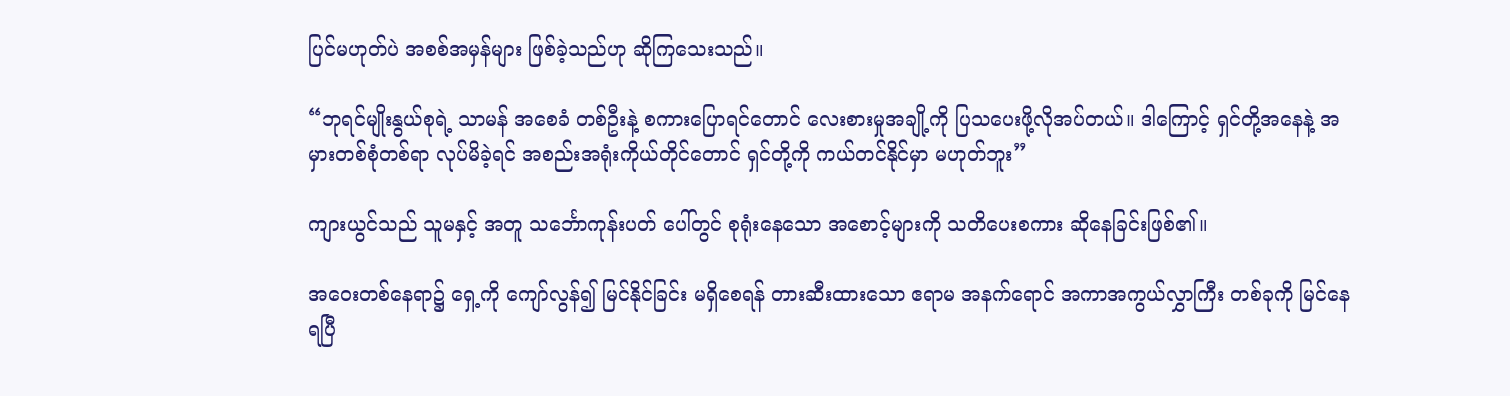ပြင်မဟုတ်ပဲ အစစ်အမှန်များ ဖြစ်ခဲ့သည်ဟု ဆိုကြသေးသည်။

“ဘုရင်မျိုးနွယ်စုရဲ့ သာမန် အစေခံ တစ်ဦးနဲ့ စကားပြောရင်တောင် လေးစားမှုအချို့ကို ပြသပေးဖို့လိုအပ်တယ်။ ဒါကြောင့် ရှင်တို့အနေနဲ့ အမှားတစ်စုံတစ်ရာ လုပ်မိခဲ့ရင် အစည်းအရုံးကိုယ်တိုင်တောင် ရှင်တို့ကို ကယ်တင်နိုင်မှာ မဟုတ်ဘူး”

ကျားယွင်သည် သူမနှင့် အတူ သင်္ဘောကုန်းပတ် ပေါ်တွင် စုရုံးနေသော အစောင့်များကို သတိပေးစကား ဆိုနေခြင်းဖြစ်၏။

အဝေးတစ်နေရာ၌ ရှေ့ကို ကျော်လွန်၍ မြင်နိုင်ခြင်း မရှိစေရန် တားဆီးထားသော ဧရာမ အနက်ရောင် အကာအကွယ်လွှာကြီး တစ်ခုကို မြင်နေရပြီ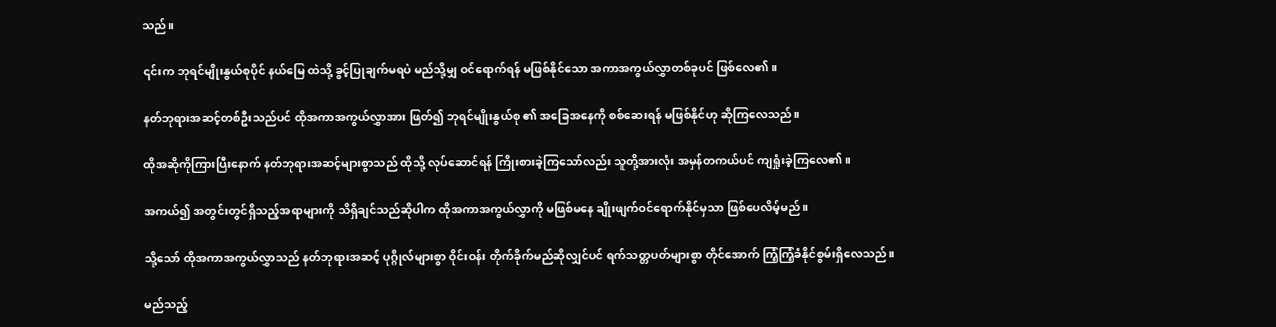သည်။

၎င်းက ဘုရင်မျိုးနွယ်စုပိုင် နယ်မြေ ထဲသို့ ခွင့်ပြုချက်မရပဲ မည်သို့မျှ ဝင်ရောက်ရန် မဖြစ်နိုင်သော အကာအကွယ်လွှာတစ်ခုပင် ဖြစ်လေ၏။

နတ်ဘုရားအဆင့်တစ်ဦးသည်ပင် ထိုအကာအကွယ်လွှာအား ဖြတ်၍ ဘုရင်မျိုးနွယ်စု ၏ အခြေအနေကို စစ်ဆေးရန် မဖြစ်နိုင်ဟု ဆိုကြလေသည်။

ထိုအဆိုကိုကြားပြီးနောက် နတ်ဘုရားအဆင့်များစွာသည် ထိုသို့ လုပ်ဆောင်ရန် ကြိုးစားခဲ့ကြသော်လည်း သူတို့အားလုံး အမှန်တကယ်ပင် ကျရှုံးခဲ့ကြလေ၏။

အကယ်၍ အတွင်းတွင်ရှိသည့်အရာများကို သိရှိချင်သည်ဆိုပါက ထိုအကာအကွယ်လွှာကို မဖြစ်မနေ ချိုးဖျက်ဝင်ရောက်နိုင်မှသာ ဖြစ်ပေလိမ့်မည်။

သို့သော် ထိုအကာအကွယ်လွှာသည် နတ်ဘုရားအဆင့် ပုဂ္ဂိုလ်များစွာ ဝိုင်းဝန်း တိုက်ခိုက်မည်ဆိုလျှင်ပင် ရက်သတ္တပတ်များစွာ တိုင်အောက် ကြံ့ကြံ့ခံနိုင်စွမ်းရှိလေသည်။

မည်သည့်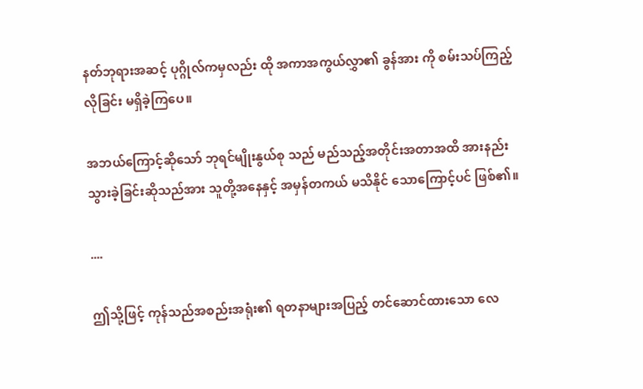နတ်ဘုရားအဆင့် ပုဂ္ဂိုလ်ကမှလည်း ထို အကာအကွယ်လွှာ၏ ခွန်အား ကို စမ်းသပ်ကြည့်လိုခြင်း မရှိခဲ့ကြပေ။

အဘယ်ကြောင့်ဆိုသော် ဘုရင်မျိုးနွယ်စု သည် မည်သည့်အတိုင်းအတာအထိ အားနည်း သွားခဲ့ခြင်းဆိုသည်အား သူတို့အနေနှင့် အမှန်တကယ် မသိနိုင် သောကြောင့်ပင် ဖြစ်၏။

....

ဤသို့ဖြင့် ကုန်သည်အစည်းအရုံး၏ ရတနာများအပြည့် တင်ဆောင်ထားသော လေ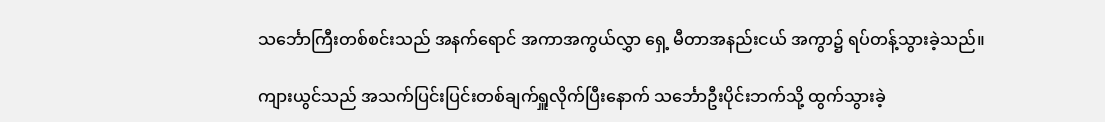သင်္ဘောကြီးတစ်စင်းသည် အနက်ရောင် အကာအကွယ်လွှာ ရှေ့ မီတာအနည်းငယ် အကွာ၌ ရပ်တန့်သွားခဲ့သည်။

ကျားယွင်သည် အသက်ပြင်းပြင်းတစ်ချက်ရှူလိုက်ပြီးနောက် သင်္ဘောဦးပိုင်းဘက်သို့ ထွက်သွားခဲ့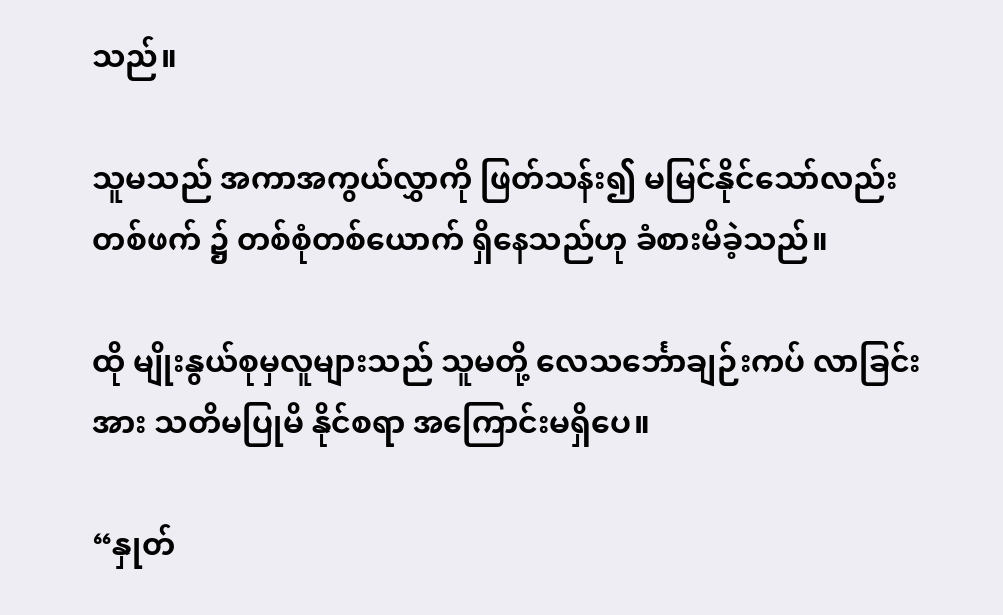သည်။

သူမသည် အကာအကွယ်လွှာကို ဖြတ်သန်း၍ မမြင်နိုင်သော်လည်း တစ်ဖက် ၌ တစ်စုံတစ်ယောက် ရှိနေသည်ဟု ခံစားမိခဲ့သည်။

ထို မျိုးနွယ်စုမှလူများသည် သူမတို့ လေသင်္ဘောချဉ်းကပ် လာခြင်းအား သတိမပြုမိ နိုင်စရာ အကြောင်းမရှိပေ။

“နှုတ်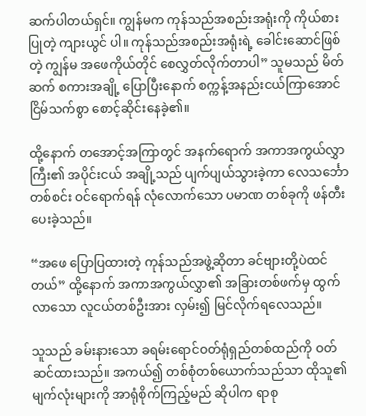ဆက်ပါတယ်ရှင်။ ကျွန်မက ကုန်သည်အစည်းအရုံးကို ကိုယ်စားပြုတဲ့ ကျားယွင် ပါ။ ကုန်သည်အစည်းအရုံးရဲ့ ခေါင်းဆောင်ဖြစ်တဲ့ ကျွန်မ အဖေကိုယ်တိုင် စေလွှတ်လိုက်တာပါ” သူမသည် မိတ်ဆက် စကားအချို့ ပြောပြီးနောက် စက္ကန့်အနည်းငယ်ကြာအောင် ငြိမ်သက်စွာ စောင့်ဆိုင်းနေခဲ့၏။

ထို့နောက် တအောင့်အကြာတွင် အနက်ရောက် အကာအကွယ်လွှာကြီး၏ အပိုင်းငယ် အချို့သည် ပျက်ပျယ်သွားခဲ့ကာ လေသင်္ဘောတစ်စင်း ဝင်ရောက်ရန် လုံလောက်သော ပမာဏ တစ်ခုကို ဖန်တီးပေးခဲ့သည်။

“အဖေ ပြောပြထားတဲ့ ကုန်သည်အဖွဲ့ဆိုတာ ခင်ဗျားတို့ပဲထင်တယ်” ထို့နောက် အကာအကွယ်လွှာ၏ အခြားတစ်ဖက်မှ ထွက်လာသော လူငယ်တစ်ဦးအား လှမ်း၍ မြင်လိုက်ရလေသည်။

သူသည် ခမ်းနားသော ခရမ်းရောင်ဝတ်ရုံရှည်တစ်ထည်ကို ဝတ်ဆင်ထားသည်။ အကယ်၍ တစ်စုံတစ်ယောက်သည်သာ ထိုသူ၏ မျက်လုံးများကို အာရုံစိုက်ကြည့်မည် ဆိုပါက ရာစု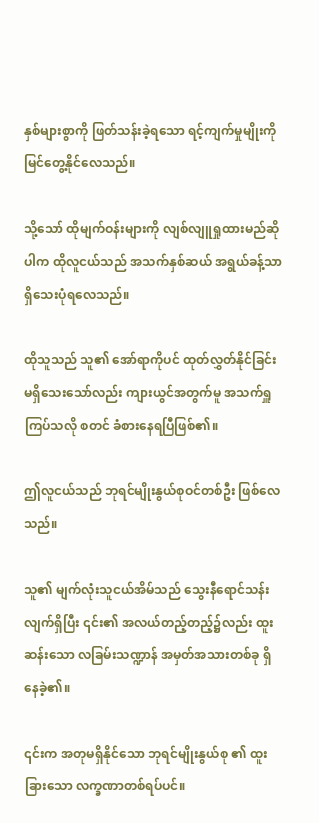နှစ်များစွာကို ဖြတ်သန်းခဲ့ရသော ရင့်ကျက်မှုမျိုးကို မြင်တွေ့နိုင်လေသည်။

သို့သော် ထိုမျက်ဝန်းများကို လျစ်လျူရှုထားမည်ဆိုပါက ထိုလူငယ်သည် အသက်နှစ်ဆယ် အရွယ်ခန့်သာ ရှိသေးပုံရလေသည်။

ထိုသူသည် သူ၏ အော်ရာကိုပင် ထုတ်လွှတ်နိုင်ခြင်း မရှိသေးသော်လည်း ကျားယွင်အတွက်မူ အသက်ရှူကြပ်သလို စတင် ခံစားနေရပြီဖြစ်၏။

ဤလူငယ်သည် ဘုရင်မျိုးနွယ်စုဝင်တစ်ဦး ဖြစ်လေသည်။

သူ၏ မျက်လုံးသူငယ်အိမ်သည် သွေးနီရောင်သန်းလျက်ရှိပြီး ၎င်း၏ အလယ်တည့်တည့်၌လည်း ထူးဆန်းသော လခြမ်းသဏ္ဍာန် အမှတ်အသားတစ်ခု ရှိနေခဲ့၏။

၎င်းက အတုမရှိနိုင်သော ဘုရင်မျိုးနွယ်စု ၏ ထူးခြားသော လက္ခဏာတစ်ရပ်ပင်။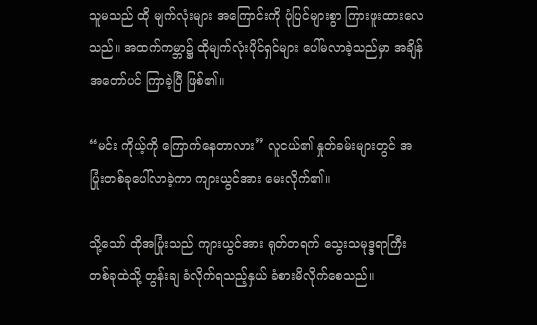သူမသည် ထို မျက်လုံးများ အကြောင်းကို ပုံပြင်များစွာ ကြားဖူးထားလေသည်။ အထက်ကမ္ဘာ၌ ထိုမျက်လုံးပိုင်ရှင်များ ပေါ်မလာခဲ့သည်မှာ အချိန်အတော်ပင် ကြာခဲ့ပြီ ဖြစ်၏။

“မင်း ကိုယ့်ကို ကြောက်နေတာလား” လူငယ်၏ နှုတ်ခမ်းများတွင် အပြုံးတစ်ခုပေါ်လာခဲ့ကာ ကျားယွင်အား မေးလိုက်၏။

သို့သော် ထိုအပြုံးသည် ကျားယွင်အား ရုတ်တရက် သွေးသမုဒ္ဒရာကြီးတစ်ခုထဲသို့ တွန်းချ ခံလိုက်ရသည့်နှယ် ခံစားမိလိုက်စေသည်။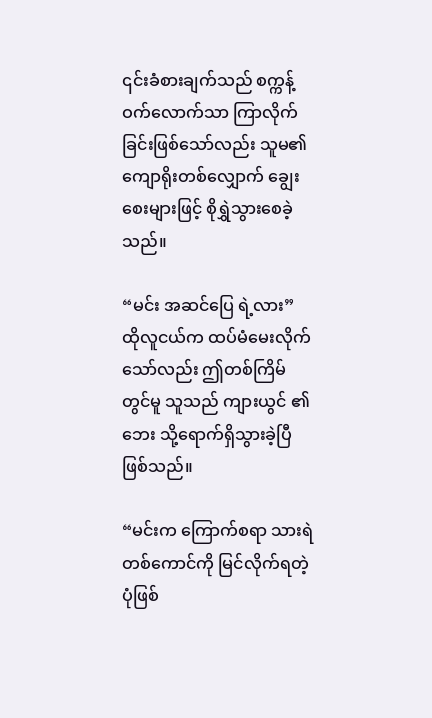၎င်းခံစားချက်သည် စက္ကန့်ဝက်လောက်သာ ကြာလိုက်ခြင်းဖြစ်သော်လည်း သူမ၏ ကျောရိုးတစ်လျှောက် ချွေးစေးများဖြင့် စိုရွှဲသွားစေခဲ့သည်။

“မင်း အဆင်ပြေ ရဲ့လား” ထိုလူငယ်က ထပ်မံမေးလိုက်သော်လည်း ဤတစ်ကြိမ်တွင်မူ သူသည် ကျားယွင် ၏ ဘေး သို့ရောက်ရှိသွားခဲ့ပြီဖြစ်သည်။

“မင်းက ကြောက်စရာ သားရဲတစ်ကောင်ကို မြင်လိုက်ရတဲ့ပုံဖြစ်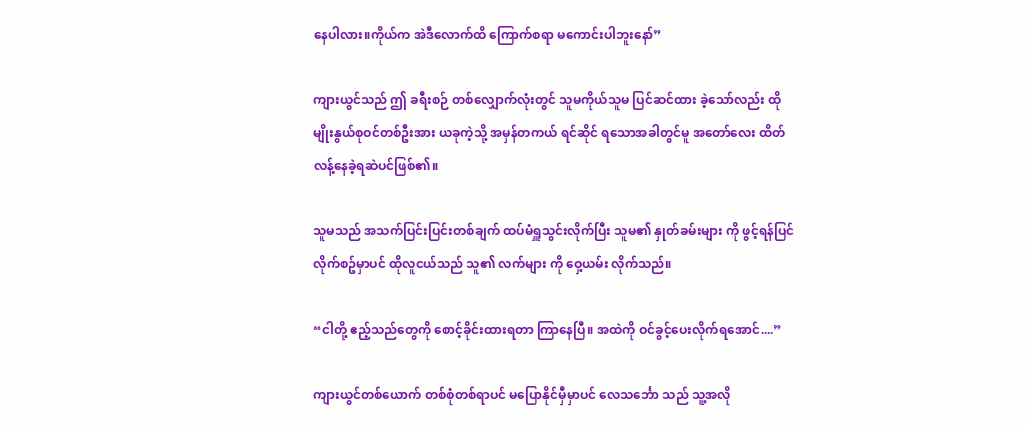နေပါလား။ကိုယ်က အဲဒီလောက်ထိ ကြောက်စရာ မကောင်းပါဘူးနော်”

ကျားယွင်သည် ဤ ခရီးစဉ် တစ်လျှောက်လုံးတွင် သူမကိုယ်သူမ ပြင်ဆင်ထား ခဲ့သော်လည်း ထို မျိုးနွယ်စုဝင်တစ်ဦးအား ယခုကဲ့သို့ အမှန်တကယ် ရင်ဆိုင် ရသောအခါတွင်မူ အတော်လေး ထိတ်လန့်နေခဲ့ရဆဲပင်ဖြစ်၏။

သူမသည် အသက်ပြင်းပြင်းတစ်ချက် ထပ်မံရှူသွင်းလိုက်ပြီး သူမ၏ နှုတ်ခမ်းများ ကို ဖွင့်ရန်ပြင်လိုက်စဥ်မှာပင် ထိုလူငယ်သည် သူ၏ လက်များ ကို ဝှေ့ယမ်း လိုက်သည်။

“ငါတို့ ဧည့်သည်တွေကို ‌စောင့်ခိုင်းထားရတာ ကြာနေပြီ။ အထဲကို ဝင်ခွင့်ပေးလိုက်ရအောင်....”

ကျားယွင်တစ်ယောက် တစ်စုံတစ်ရာပင် မပြောနိုင်မှီမှာပင် လေသင်္ဘော သည် သူ့အလို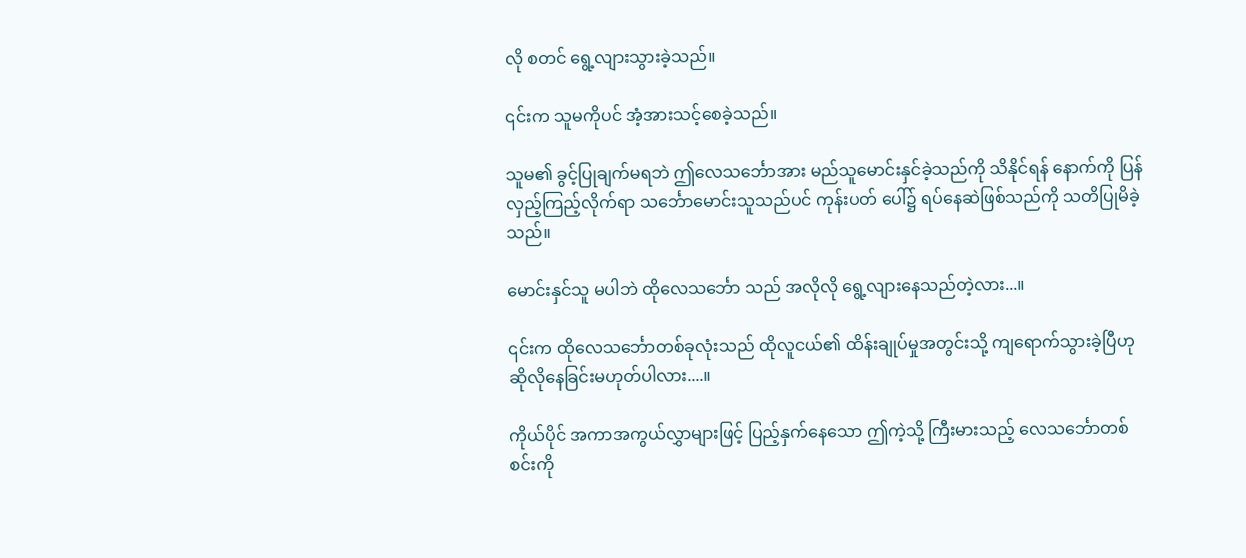လို စတင် ရွေ့လျားသွားခဲ့သည်။

၎င်းက သူမကိုပင် အံ့အားသင့်စေခဲ့သည်။

သူမ၏ ခွင့်ပြုချက်မရဘဲ ဤလေသင်္ဘောအား မည်သူမောင်းနှင်ခဲ့သည်ကို သိနိုင်ရန် နောက်ကို ပြန်လှည့်ကြည့်လိုက်ရာ သင်္ဘောမောင်းသူသည်ပင် ကုန်းပတ် ပေါ်၌ ရပ်နေဆဲဖြစ်သည်ကို သတိပြုမိခဲ့သည်။

မောင်းနှင်သူ မပါဘဲ ထိုလေသင်္ဘော သည် အလိုလို ရွေ့လျားနေသည်တဲ့လား...။

၎င်းက ထိုလေသင်္ဘောတစ်ခုလုံးသည် ထိုလူငယ်၏ ထိန်းချုပ်မှုအတွင်းသို့ ကျရောက်သွားခဲ့ပြီဟု ဆိုလိုနေခြင်းမဟုတ်ပါလား....။

ကိုယ်ပိုင် အကာအကွယ်လွှာများဖြင့် ပြည့်နှက်နေသော ဤကဲ့သို့ ကြီးမားသည့် လေသင်္ဘောတစ်စင်းကို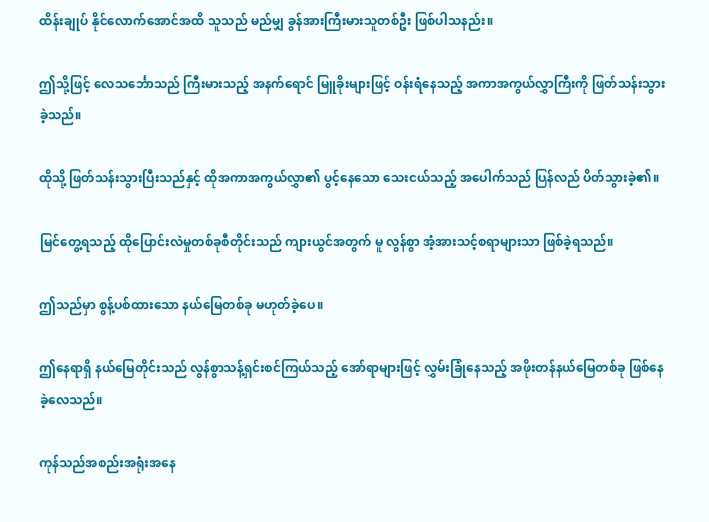ထိန်းချုပ် နိုင်လောက်အောင်အထိ သူသည် မည်မျှ ခွန်အားကြီးမားသူတစ်ဦး ဖြစ်ပါသနည်း။

ဤသို့ဖြင့် လေသင်္ဘောသည် ကြီးမားသည့် အနက်ရောင် မြူခိုးများဖြင့် ဝန်းရံနေသည့် အကာအကွယ်လွှာကြီးကို ဖြတ်သန်းသွားခဲ့သည်။

ထိုသို့ ဖြတ်သန်းသွားပြီးသည်နှင့် ထိုအကာအကွယ်လွှာ၏ ပွင့်နေသော သေးငယ်သည့် အပေါက်သည် ပြန်လည် ပိတ်သွားခဲ့၏။

မြင်တွေ့ရသည့် ထိုပြောင်းလဲမှုတစ်ခုစီတိုင်းသည် ကျားယွင်အတွက် မူ လွန်စွာ အံ့အားသင့်စရာများသာ ဖြစ်ခဲ့ရသည်။

ဤသည်မှာ စွန့်ပစ်ထားသော နယ်မြေတစ်ခု မဟုတ်ခဲ့ပေ။

ဤနေရာရှိ နယ်မြေတိုင်းသည် လွန်စွာသန့်ရှင်းစင်ကြယ်သည့် အော်ရာများဖြင့် လွှမ်းခြုံနေသည့် အဖိုးတန်နယ်မြေတစ်ခု ဖြစ်နေခဲ့လေသည်။

ကုန်သည်အစည်းအရုံးအနေ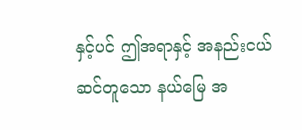နှင့်ပင် ဤအရာနှင့် အနည်းငယ်ဆင်တူသော နယ်မြေ အ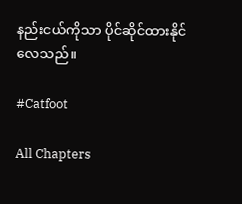နည်းငယ်ကိုသာ ပိုင်ဆိုင်ထားနိုင်လေသည်။

#Catfoot

All Chapters